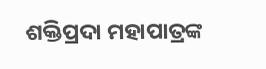ଶକ୍ତିପ୍ରଦା ମହାପାତ୍ରଙ୍କ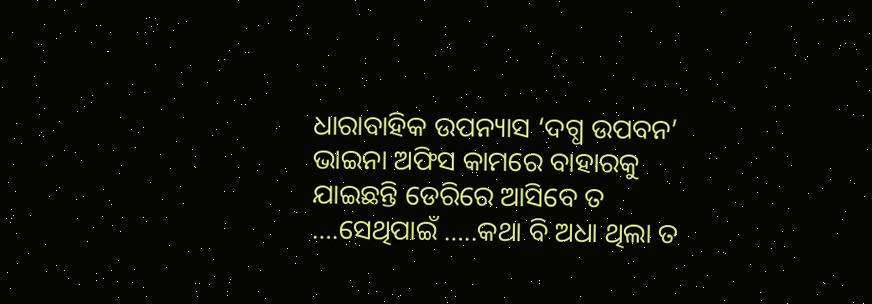ଧାରାବାହିକ ଉପନ୍ୟାସ ‘ଦଗ୍ଧ ଉପବନ’
ଭାଇନା ଅଫିସ କାମରେ ବାହାରକୁ ଯାଇଛନ୍ତି ଡେରିରେ ଆସିବେ ତ ….ସେଥିପାଇଁ …..କଥା ବି ଅଧା ଥିଲା ତ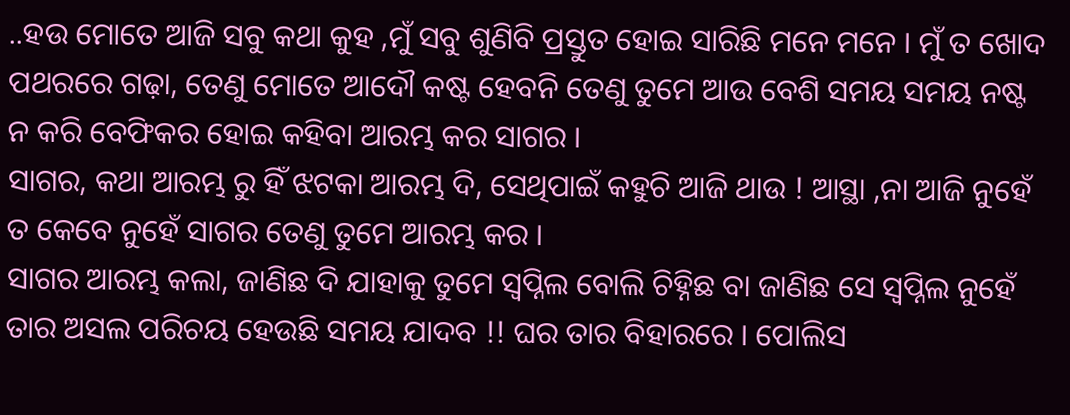..ହଉ ମୋତେ ଆଜି ସବୁ କଥା କୁହ ,ମୁଁ ସବୁ ଶୁଣିବି ପ୍ରସ୍ତୁତ ହୋଇ ସାରିଛି ମନେ ମନେ । ମୁଁ ତ ଖୋଦ ପଥରରେ ଗଢ଼ା, ତେଣୁ ମୋତେ ଆଦୌ କଷ୍ଟ ହେବନି ତେଣୁ ତୁମେ ଆଉ ବେଶି ସମୟ ସମୟ ନଷ୍ଟ ନ କରି ବେଫିକର ହୋଇ କହିବା ଆରମ୍ଭ କର ସାଗର ।
ସାଗର, କଥା ଆରମ୍ଭ ରୁ ହିଁ ଝଟକା ଆରମ୍ଭ ଦି, ସେଥିପାଇଁ କହୁଚି ଆଜି ଥାଉ ! ଆସ୍ଥା ,ନା ଆଜି ନୁହେଁ ତ କେବେ ନୁହେଁ ସାଗର ତେଣୁ ତୁମେ ଆରମ୍ଭ କର ।
ସାଗର ଆରମ୍ଭ କଲା, ଜାଣିଛ ଦି ଯାହାକୁ ତୁମେ ସ୍ୱପ୍ନିଲ ବୋଲି ଚିହ୍ନିଛ ବା ଜାଣିଛ ସେ ସ୍ୱପ୍ନିଲ ନୁହେଁ ତାର ଅସଲ ପରିଚୟ ହେଉଛି ସମୟ ଯାଦବ !! ଘର ତାର ବିହାରରେ । ପୋଲିସ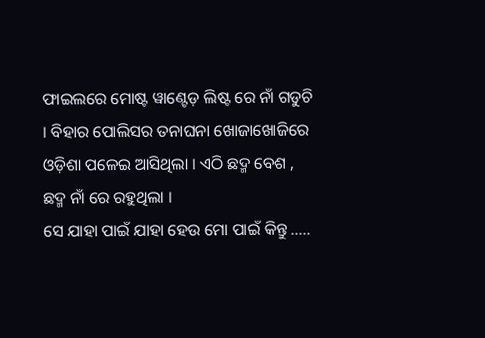ଫାଇଲରେ ମୋଷ୍ଟ ୱାଣ୍ଟେଡ଼ ଲିଷ୍ଟ ରେ ନାଁ ଗଡୁଚି । ବିହାର ପୋଲିସର ତନାଘନା ଖୋଜାଖୋଜିରେ ଓଡ଼ିଶା ପଳେଇ ଆସିଥିଲା । ଏଠି ଛଦ୍ମ ବେଶ , ଛଦ୍ମ ନାଁ ରେ ରହୁଥିଲା ।
ସେ ଯାହା ପାଇଁ ଯାହା ହେଉ ମୋ ପାଇଁ କିନ୍ତୁ …..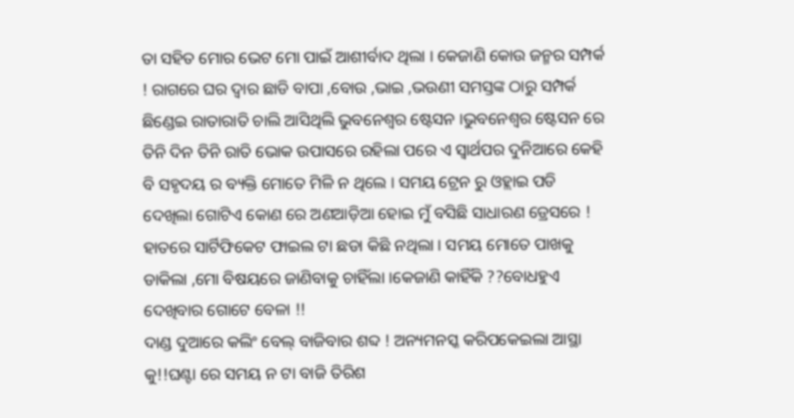ତା ସହିତ ମୋର ଭେଟ ମୋ ପାଇଁ ଆଶୀର୍ବାଦ ଥିଲା । କେଜାଣି କୋଉ ଜନ୍ମର ସମ୍ପର୍କ ! ରାଗରେ ଘର ଦ୍ୱାର ଛାଡି ବାପା ,ବୋଉ ,ଭାଇ ,ଭଉଣୀ ସମସ୍ତଙ୍କ ଠାରୁ ସମ୍ପର୍କ ଛିଣ୍ଡେଇ ରାତାରାତି ଚାଲି ଆସିଥିଲି ଭୁବନେଶ୍ୱର ଷ୍ଟେସନ ।ଭୁବନେଶ୍ୱର ଷ୍ଟେସନ ରେ ତିନି ଦିନ ତିନି ରାତି ଭୋକ ଉପାସରେ ରହିଲା ପରେ ଏ ସ୍ୱାର୍ଥପର ଦୁନିଆରେ କେହି ବି ସହୃଦୟ ର ବ୍ୟକ୍ତି ମୋତେ ମିଳି ନ ଥିଲେ । ସମୟ ଟ୍ରେନ ରୁ ଓହ୍ଲାଇ ପଡି ଦେଖିଲା ଗୋଟିଏ କୋଣ ରେ ଅଣଆଡ଼ିଆ ହୋଇ ମୁଁ ବସିଛି ସାଧାରଣ ଡ୍ରେସରେ ! ହାତରେ ସାର୍ଟିଫିକେଟ ଫାଇଲ ଟା ଛଡା କିଛି ନଥିଲା । ସମୟ ମୋତେ ପାଖକୁ ଡାକିଲା ,ମୋ ବିଷୟରେ ଜାଣିବାକୁ ଚାହିଁଲା ।କେଜାଣି କାହିଁକି ??ବୋଧହୁଏ ଦେଖିବାର ଗୋଟେ ବେଳା !!
ଦାଣ୍ଡ ଦୁଆରେ କଲିଂ ବେଲ୍ ବାଜିବାର ଶବ୍ଦ ! ଅନ୍ୟମନସ୍କ କରିପକେଇଲା ଆସ୍ଥା କୁ!!ଘଣ୍ଟା ରେ ସମୟ ନ ଟା ବାଜି ତିରିଶ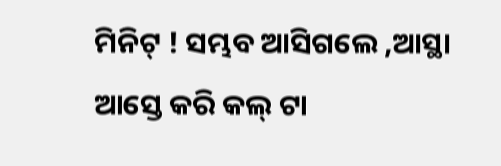ମିନିଟ୍ ! ସମ୍ଭବ ଆସିଗଲେ ,ଆସ୍ଥା ଆସ୍ତେ କରି କଲ୍ ଟା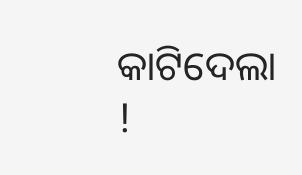କାଟିଦେଲା !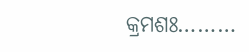କ୍ରମଶଃ………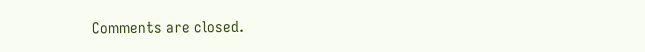Comments are closed.